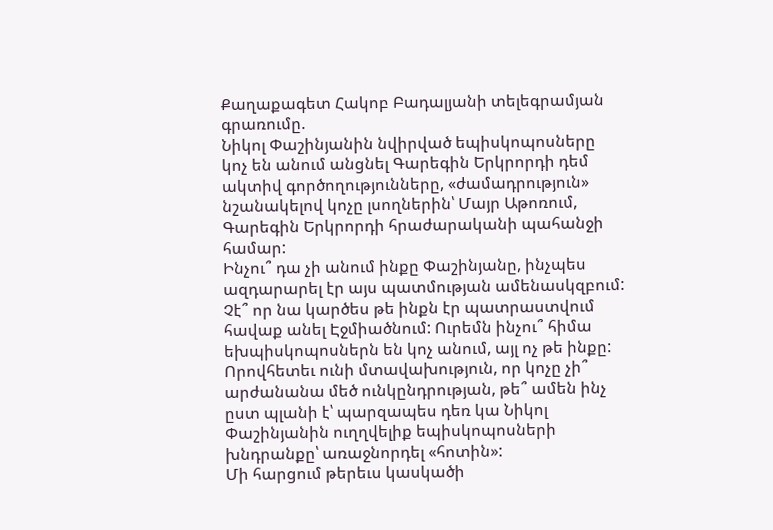Քաղաքագետ Հակոբ Բադալյանի տելեգրամյան գրառումը.
Նիկոլ Փաշինյանին նվիրված եպիսկոպոսները կոչ են անում անցնել Գարեգին Երկրորդի դեմ ակտիվ գործողությունները, «ժամադրություն» նշանակելով կոչը լսողներին՝ Մայր Աթոռում, Գարեգին Երկրորդի հրաժարականի պահանջի համար:
Ինչու՞ դա չի անում ինքը Փաշինյանը, ինչպես ազդարարել էր այս պատմության ամենասկզբում: Չէ՞ որ նա կարծես թե ինքն էր պատրաստվում հավաք անել Էջմիածնում: Ուրեմն ինչու՞ հիմա եխպիսկոպոսներն են կոչ անում, այլ ոչ թե ինքը: Որովհետեւ ունի մտավախություն, որ կոչը չի՞ արժանանա մեծ ունկընդրության, թե՞ ամեն ինչ ըստ պլանի է՝ պարզապես դեռ կա Նիկոլ Փաշինյանին ուղղվելիք եպիսկոպոսների խնդրանքը՝ առաջնորդել «հոտին»:
Մի հարցում թերեւս կասկածի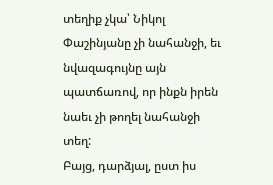տեղիք չկա՝ Նիկոլ Փաշինյանը չի նահանջի, եւ նվազագույնը այն պատճառով, որ ինքն իրեն նաեւ չի թողել նահանջի տեղ:
Բայց, դարձյալ, ըստ իս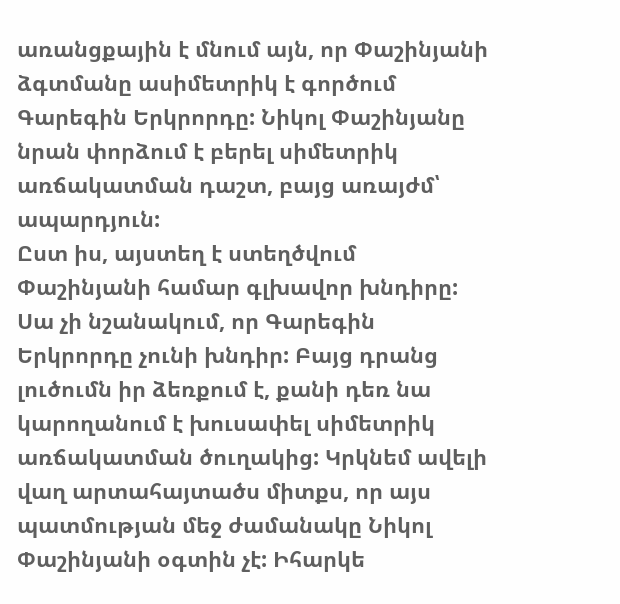առանցքային է մնում այն, որ Փաշինյանի ձգտմանը ասիմետրիկ է գործում Գարեգին Երկրորդը: Նիկոլ Փաշինյանը նրան փորձում է բերել սիմետրիկ առճակատման դաշտ, բայց առայժմ՝ ապարդյուն:
Ըստ իս, այստեղ է ստեղծվում Փաշինյանի համար գլխավոր խնդիրը: Սա չի նշանակում, որ Գարեգին Երկրորդը չունի խնդիր: Բայց դրանց լուծումն իր ձեռքում է, քանի դեռ նա կարողանում է խուսափել սիմետրիկ առճակատման ծուղակից: Կրկնեմ ավելի վաղ արտահայտածս միտքս, որ այս պատմության մեջ ժամանակը Նիկոլ Փաշինյանի օգտին չէ: Իհարկե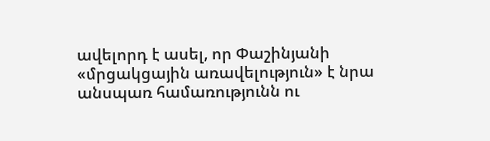ավելորդ է ասել, որ Փաշինյանի «մրցակցային առավելություն» է նրա անսպառ համառությունն ու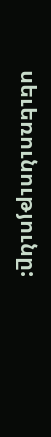սեւեռունությունը: